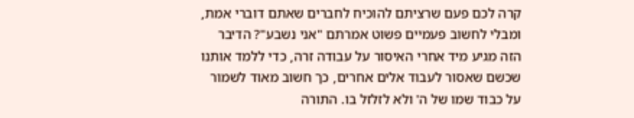קרה לכם פעם שרציתם להוכיח לחברים שאתם דוברי אמת, ומבלי לחשוב פעמיים פשוט אמרתם "אני נשבע"? הדיבר הזה מגיע מיד אחרי האיסור על עבודה זרה, כדי ללמד אותנו שכשם שאסור לעבוד אלים אחרים, כך חשוב מאוד לשמור על כבוד שמו של ה' ולא לזלזל בו. התורה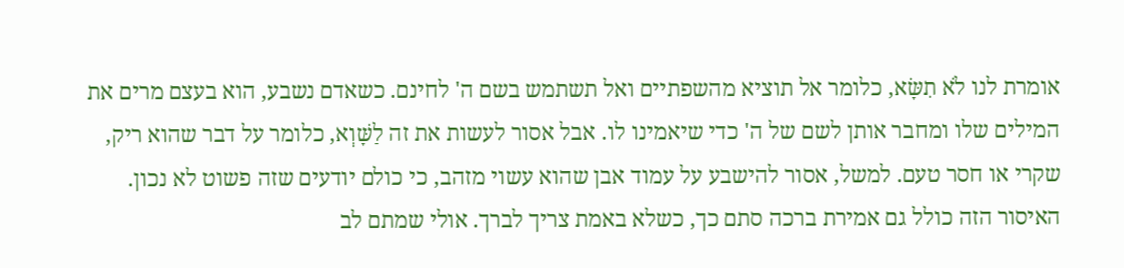אומרת לנו לֹא תִשָּׂא, כלומר אל תוציא מהשפתיים ואל תשתמש בשם ה' לחינם. כשאדם נשבע, הוא בעצם מרים את המילים שלו ומחבר אותן לשם של ה' כדי שיאמינו לו. אבל אסור לעשות את זה לַשָּׁוְא, כלומר על דבר שהוא ריק, שקרי או חסר טעם. למשל, אסור להישבע על עמוד אבן שהוא עשוי מזהב, כי כולם יודעים שזה פשוט לא נכון. האיסור הזה כולל גם אמירת ברכה סתם כך, כשלא באמת צריך לברך. אולי שמתם לב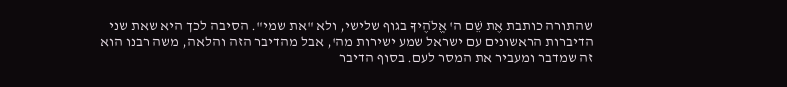שהתורה כותבת אֶת שֵׁם ה' אֱלֹהֶיךָ בגוף שלישי, ולא "את שמי". הסיבה לכך היא שאת שני הדיברות הראשונים עם ישראל שמע ישירות מה', אבל מהדיבר הזה והלאה, משה רבנו הוא זה שמדבר ומעביר את המסר לעם. בסוף הדיבר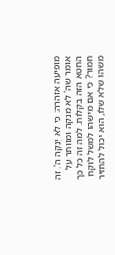מופיעה אזהרה: כִּי לֹא יְנַקֶּה ה'. זה אומר שה' לא מנקה ומוותר על החטא הזה בקלות. למה זה כל כך חמור? כי אם מישהו למשל לוקח משהו שלא שלו, הוא יכול להחזיר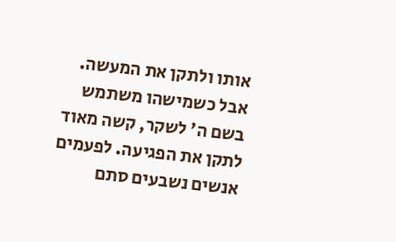אותו ולתקן את המעשה. אבל כשמישהו משתמש בשם ה' לשקר, קשה מאוד לתקן את הפגיעה. לפעמים אנשים נשבעים סתם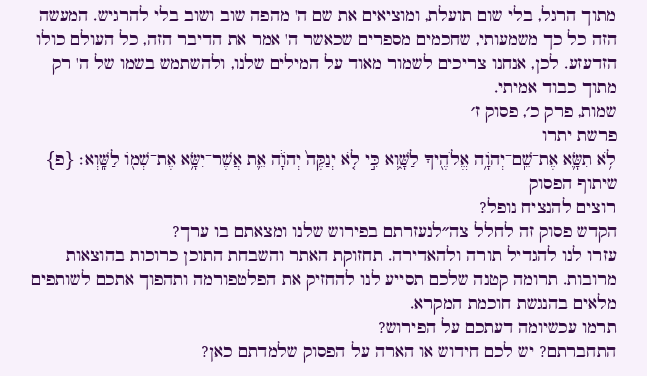מתוך הרגל, בלי שום תועלת, ומוציאים את שם ה' מהפה שוב ושוב בלי להרגיש. המעשה הזה כל כך משמעותי, שחכמים מספרים שכאשר ה' אמר את הדיבר הזה, כל העולם כולו הזדעזע. לכן, אנחנו צריכים לשמור מאוד על המילים שלנו, ולהשתמש בשמו של ה' רק מתוך כבוד אמיתי.
שמות, פרק כ׳, פסוק ז׳
פרשת יתרו
לֹ֥א תִשָּׂ֛א אֶת־שֵֽׁם־יְהֹוָ֥ה אֱלֹהֶ֖יךָ לַשָּׁ֑וְא כִּ֣י לֹ֤א יְנַקֶּה֙ יְהֹוָ֔ה אֵ֛ת אֲשֶׁר־יִשָּׂ֥א אֶת־שְׁמ֖וֹ לַשָּֽׁוְא׃ {פ}
שיתוף הפסוק
רוצים להנציח נופל?
הקדש פסוק זה לחלל צה״לנעזרתם בפירוש שלנו ומצאתם בו ערך?
עזרו לנו להגדיל תורה ולהאדירה. תחזוקת האתר והשבחת התוכן כרוכות בהוצאות מרובות. תרומה קטנה שלכם תסייע לנו להחזיק את הפלטפורמה ותהפוך אתכם לשותפים מלאים בהנגשת חוכמת המקרא.
תרמו עכשיומה דעתכם על הפירוש?
התחברתם? יש לכם חידוש או הארה על הפסוק שלמדתם כאן?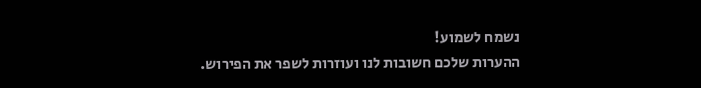נשמח לשמוע!
ההערות שלכם חשובות לנו ועוזרות לשפר את הפירוש.